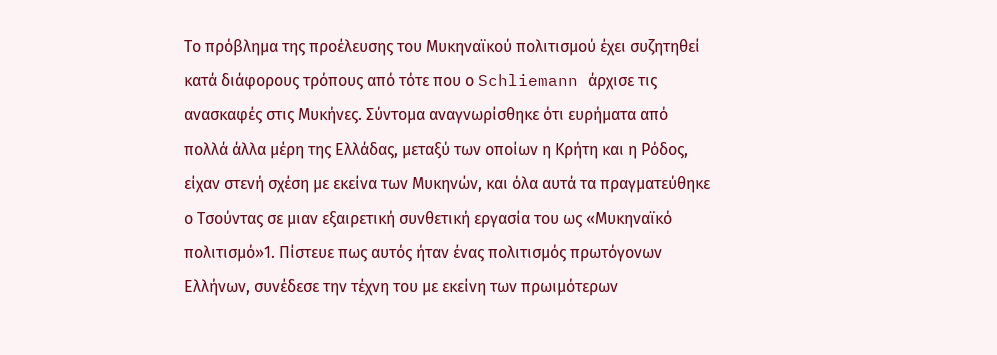Το πρόβλημα της προέλευσης του Μυκηναϊκού πολιτισμού έχει συζητηθεί κατά διάφορους τρόπους από τότε που ο Schliemann άρχισε τις ανασκαφές στις Μυκήνες. Σύντομα αναγνωρίσθηκε ότι ευρήματα από πολλά άλλα μέρη της Ελλάδας, μεταξύ των οποίων η Κρήτη και η Ρόδος, είχαν στενή σχέση με εκείνα των Μυκηνών, και όλα αυτά τα πραγματεύθηκε ο Τσούντας σε μιαν εξαιρετική συνθετική εργασία του ως «Μυκηναϊκό πολιτισμό»1. Πίστευε πως αυτός ήταν ένας πολιτισμός πρωτόγονων Ελλήνων, συνέδεσε την τέχνη του με εκείνη των πρωιμότερων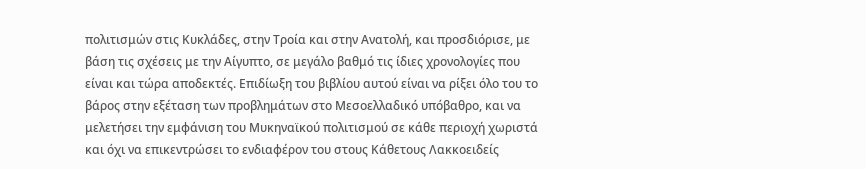πολιτισμών στις Κυκλάδες, στην Τροία και στην Ανατολή, και προσδιόρισε, με βάση τις σχέσεις με την Αίγυπτο, σε μεγάλο βαθμό τις ίδιες χρονολογίες που είναι και τώρα αποδεκτές. Επιδίωξη του βιβλίου αυτού είναι να ρίξει όλο του το βάρος στην εξέταση των προβλημάτων στο Μεσοελλαδικό υπόβαθρο, και να μελετήσει την εμφάνιση του Μυκηναϊκού πολιτισμού σε κάθε περιοχή χωριστά και όχι να επικεντρώσει το ενδιαφέρον του στους Κάθετους Λακκοειδείς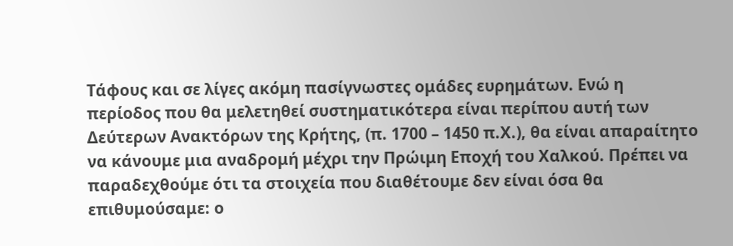Τάφους και σε λίγες ακόμη πασίγνωστες ομάδες ευρημάτων. Ενώ η περίοδος που θα μελετηθεί συστηματικότερα είναι περίπου αυτή των Δεύτερων Ανακτόρων της Κρήτης, (π. 1700 – 1450 π.Χ.), θα είναι απαραίτητο να κάνουμε μια αναδρομή μέχρι την Πρώιμη Εποχή του Χαλκού. Πρέπει να παραδεχθούμε ότι τα στοιχεία που διαθέτουμε δεν είναι όσα θα επιθυμούσαμε: ο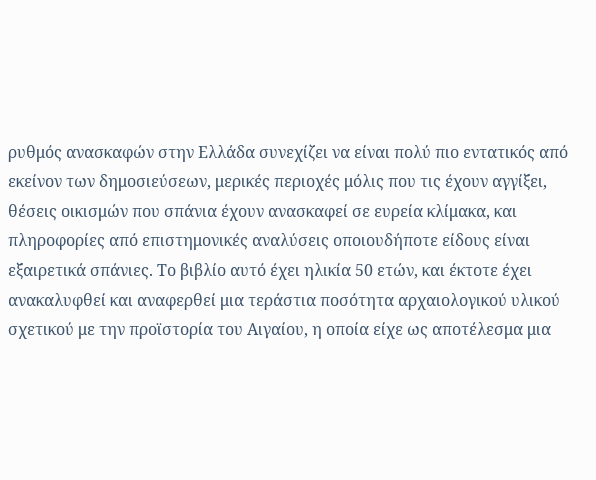ρυθμός ανασκαφών στην Ελλάδα συνεχίζει να είναι πολύ πιο εντατικός από εκείνον των δημοσιεύσεων, μερικές περιοχές μόλις που τις έχουν αγγίξει, θέσεις οικισμών που σπάνια έχουν ανασκαφεί σε ευρεία κλίμακα, και πληροφορίες από επιστημονικές αναλύσεις οποιουδήποτε είδους είναι εξαιρετικά σπάνιες. Το βιβλίο αυτό έχει ηλικία 50 ετών, και έκτοτε έχει ανακαλυφθεί και αναφερθεί μια τεράστια ποσότητα αρχαιολογικού υλικού σχετικού με την προϊστορία του Αιγαίου, η οποία είχε ως αποτέλεσμα μια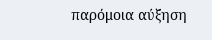παρόμοια αύξηση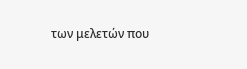των μελετών που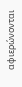αφιερώνονται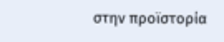στην προϊστορία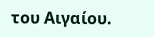του Αιγαίου.